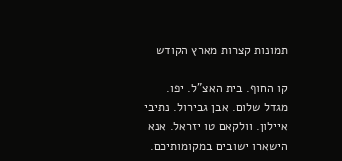תמונות קצרות מארץ הקודש

קו החוף. בית האצ"ל. יפו. מגדל שלום. אבן גבירול. נתיבי איילון. וולקאם טו יזראל. אנא הישארו ישובים במקומותיכם.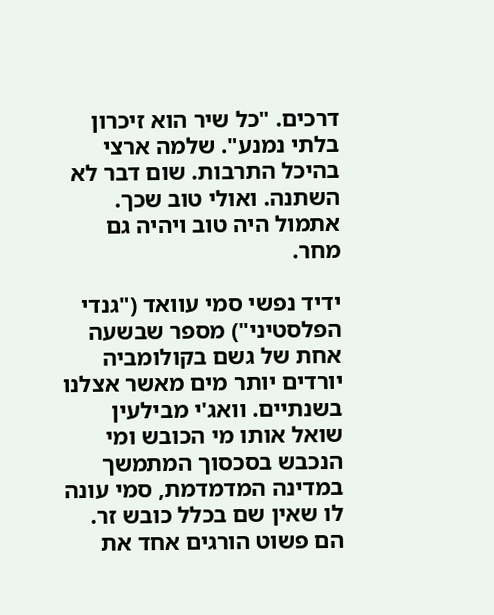דרכים. "כל שיר הוא זיכרון בלתי נמנע". שלמה ארצי בהיכל התרבות. שום דבר לא השתנה. ואולי טוב שכך. אתמול היה טוב ויהיה גם מחר.

ידיד נפשי סמי עוואד ("גנדי הפלסטיני") מספר שבשעה אחת של גשם בקולומביה יורדים יותר מים מאשר אצלנו בשנתיים. וואג'י מבילעין שואל אותו מי הכובש ומי הנכבש בסכסוך המתמשך במדינה המדמדמת, סמי עונה לו שאין שם בכלל כובש זר. הם פשוט הורגים אחד את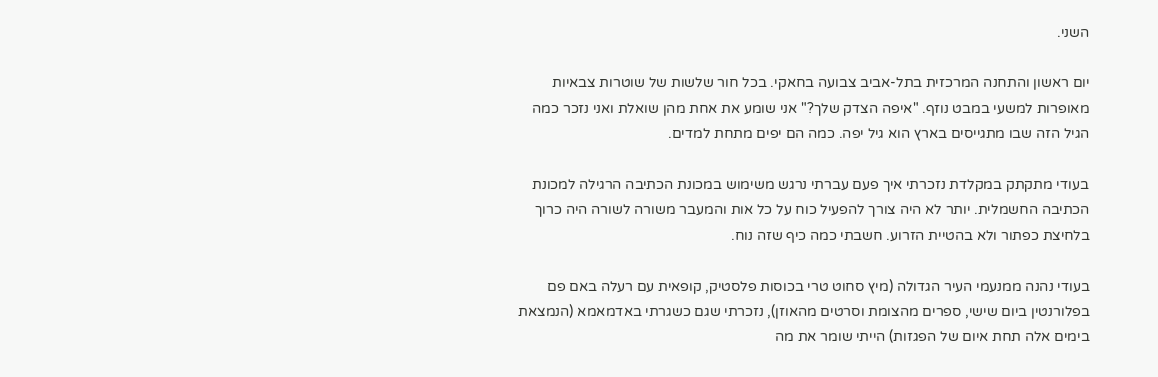השני.

יום ראשון והתחנה המרכזית בתל-אביב צבועה בחאקי. בכל חור שלשות של שוטרות צבאיות מאופרות למשעי במבט נוזף. "איפה הצדק שלך?" אני שומע את אחת מהן שואלת ואני נזכר כמה הגיל הזה שבו מתגייסים בארץ הוא גיל יפה. כמה הם יפים מתחת למדים.

בעודי מתקתק במקלדת נזכרתי איך פעם עברתי נרגש משימוש במכונת הכתיבה הרגילה למכונת הכתיבה החשמלית. יותר לא היה צורך להפעיל כוח על כל אות והמעבר משורה לשורה היה כרוך בלחיצת כפתור ולא בהטיית הזרוע. חשבתי כמה כיף שזה נוח.

בעודי נהנה ממנעמי העיר הגדולה (מיץ סחוט טרי בכוסות פלסטיק, קופאית עם רעלה באם פם בפלורנטין ביום שישי, ספרים מהצומת וסרטים מהאוזן), נזכרתי שגם כשגרתי באדמאמא (הנמצאת בימים אלה תחת איום של הפגזות) הייתי שומר את מה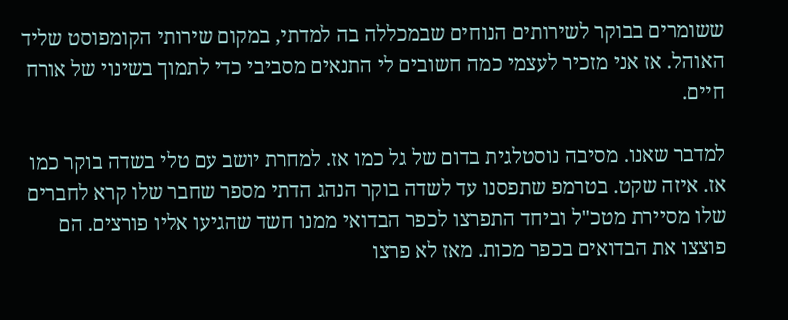ששומרים בבוקר לשירותים הנוחים שבמכללה בה למדתי, במקום שירותי הקומפוסט שליד האוהל. אז אני מזכיר לעצמי כמה חשובים לי התנאים מסביבי כדי לתמוך בשינוי של אורח חיים.

למדבר שאנו. מסיבה נוסטלגית בדום של גל כמו אז. למחרת יושב עם טלי בשדה בוקר כמו אז. איזה שקט. בטרמפ שתפסנו עד לשדה בוקר הנהג הדתי מספר שחבר שלו קרא לחברים שלו מסיירת מטכ"ל וביחד התפרצו לכפר הבדואי ממנו חשד שהגיעו אליו פורצים. הם פוצצו את הבדואים בכפר מכות. מאז לא פרצו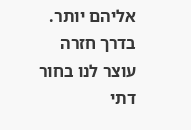אליהם יותר. בדרך חזרה עוצר לנו בחור דתי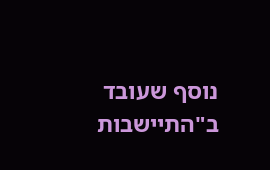נוסף שעובד ב"התיישבות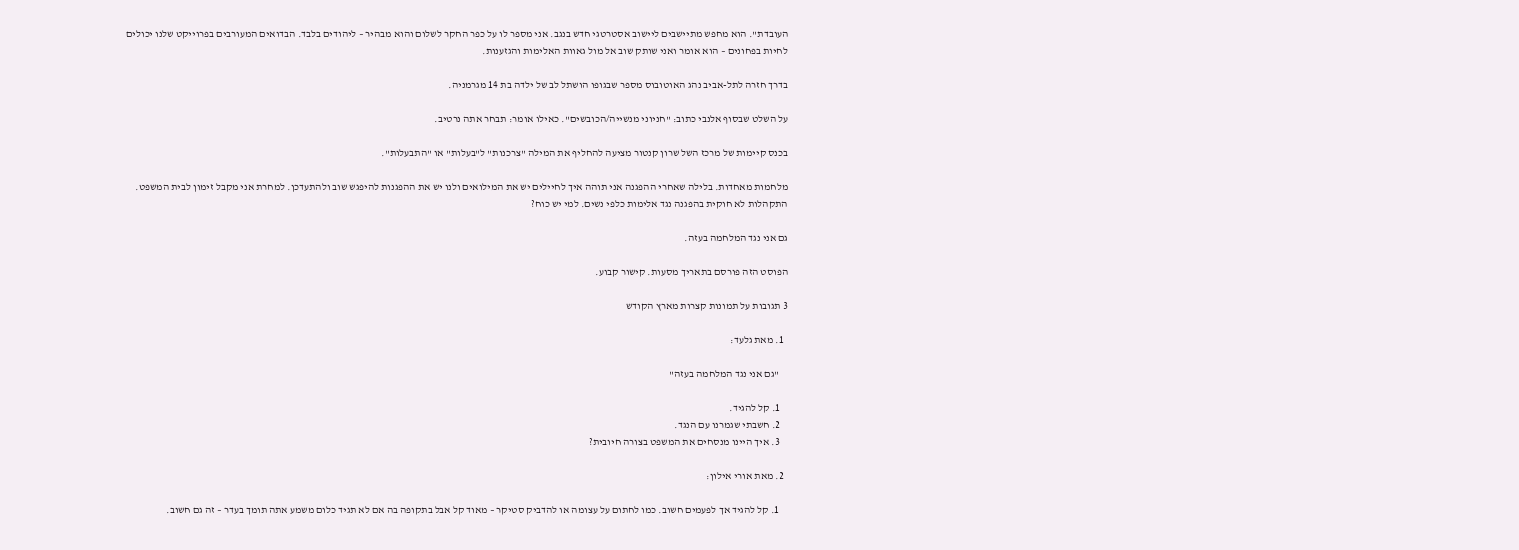העובדת". הוא מחפש מתיישבים ליישוב אסטרטגי חדש בנגב. אני מספר לו על כפר החקר לשלום והוא מבהיר – ליהודים בלבד. הבדואים המעורבים בפרוייקט שלנו יכולים לחיות בפחונים – הוא אומר ואני שותק שוב אל מול גאוות האלימות והגזענות.

בדרך חזרה לתל-אביב נהג האוטובוס מספר שבגופו הושתל לב של ילדה בת 14 מגרמניה.

על השלט שבסוף אלנבי כתוב: "חניוני מנשייה/הכובשים". כאילו אומר: תבחר אתה נרטיב.

בכנס קיימות של מרכז השל שרון קנטור מציעה להחליף את המילה "צרכנות" ל"בעלות" או "התבעלות".

מלחמות מאחדות. בלילה שאחרי ההפגנה אני תוהה איך לחיילים יש את המילואים ולנו יש את ההפגנות להיפגש שוב ולהתעדכן. למחרת אני מקבל זימון לבית המשפט. התקהלות לא חוקית בהפגנה נגד אלימות כלפי נשים. למי יש כוח?

גם אני נגד המלחמה בעזה.

הפוסט הזה פורסם בתאריך מסעות. קישור קבוע.

3 תגובות על תמונות קצרות מארץ הקודש

  1. מאת גלעד:

    "גם אני נגד המלחמה בעזה"

    1. קל להגיד.
    2. חשבתי שגמרנו עם הנגד.
    3. איך היינו מנסחים את המשפט בצורה חיובית?

  2. מאת אורי אילון:

    1. קל להגיד אך לפעמים חשוב. כמו לחתום על עצומה או להדביק סטיקר – מאוד קל אבל בתקופה בה אם לא תגיד כלום משמע אתה תומך בעדר – זה גם חשוב.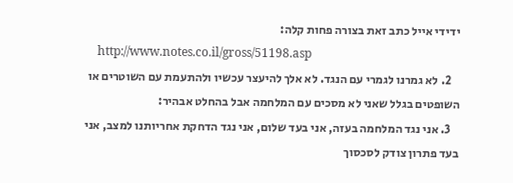ידידי אייל כתב זאת בצורה פחות קלה:
    http://www.notes.co.il/gross/51198.asp
    2. לא גמרנו לגמרי עם הנגד. לא אלך להיעצר עכשיו ולהתעמת עם השוטרים או השופטים בגלל שאני לא מסכים עם המלחמה אבל בהחלט אבהיר:
    3. אני נגד המלחמה בעזה, אני בעד שלום, אני נגד הדחקת אחריותנו למצב, אני בעד פתרון צודק לסכסוך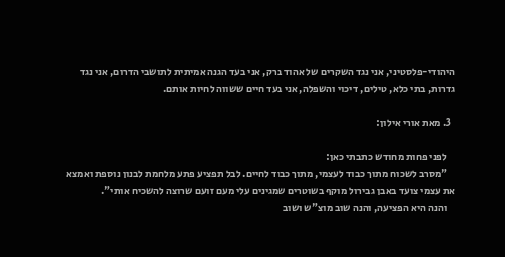היהודי-פלסטיני, אני נגד השקרים של אהוד ברק, אני בעד הגנה אמיתית לתושבי הדרום, אני נגד גדרות, בתי כלא, טילים, דיכוי והשפלה, אני בעד חיים ששווה לחיות אותם.

  3. מאת אורי אילון:

    לפני פחות מחודש כתבתי כאן:
    "מסרב לשכוח מתוך כבוד לעצמי, מתוך כבוד לחיים. לבל תפציע פתע מלחמת לבנון נוספת ואמצא את עצמי צועד באבן גבירול מוקף בשוטרים שמגינים עלי מעם זועם שרוצה להשכיח אותי".
    והנה היא הפציעה, והנה שוב מוצ"ש ושוב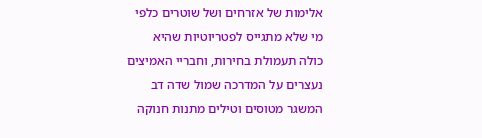אלימות של אזרחים ושל שוטרים כלפי מי שלא מתגייס לפטריוטיות שהיא כולה תעמולת בחירות, וחבריי האמיצים נעצרים על המדרכה שמול שדה דב המשגר מטוסים וטילים מתנות חנוקה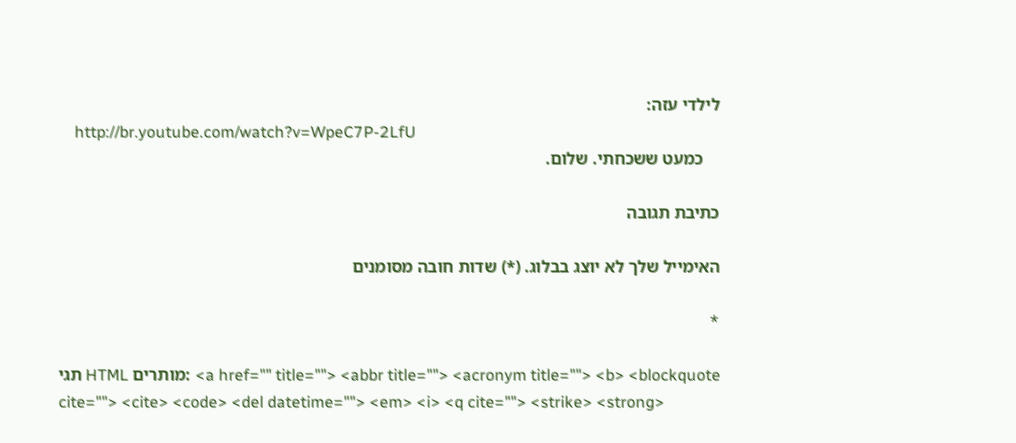לילדי עזה:
    http://br.youtube.com/watch?v=WpeC7P-2LfU
    כמעט ששכחתי. שלום.

כתיבת תגובה

האימייל שלך לא יוצג בבלוג. (*) שדות חובה מסומנים

*

תגי HTML מותרים: <a href="" title=""> <abbr title=""> <acronym title=""> <b> <blockquote cite=""> <cite> <code> <del datetime=""> <em> <i> <q cite=""> <strike> <strong>